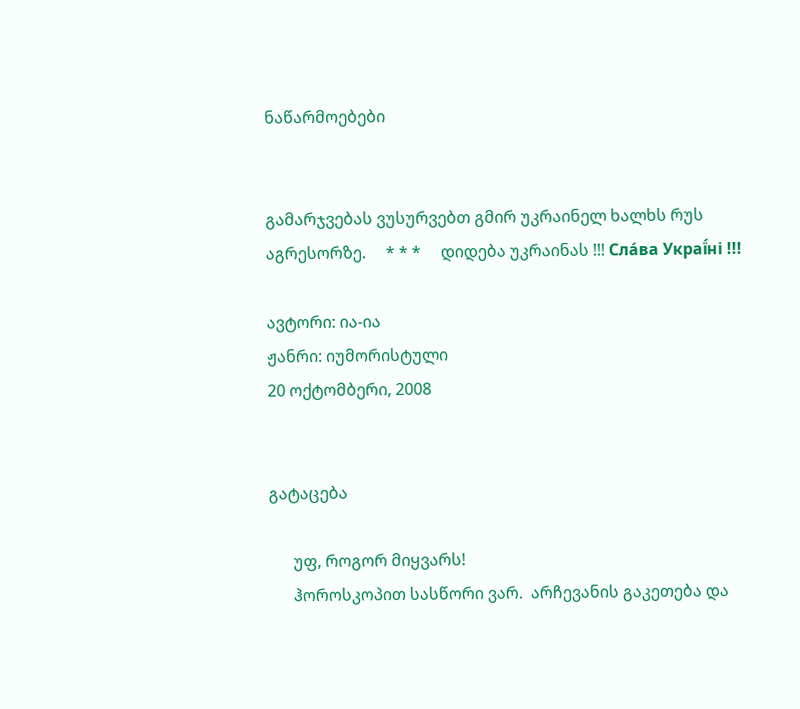ნაწარმოებები


გამარჯვებას ვუსურვებთ გმირ უკრაინელ ხალხს რუს აგრესორზე.     * * *     დიდება უკრაინას !!! Сла́ва Украї́ні !!!

ავტორი: ია-ია
ჟანრი: იუმორისტული
20 ოქტომბერი, 2008


გატაცება

      უფ, როგორ მიყვარს!
      ჰოროსკოპით სასწორი ვარ.  არჩევანის გაკეთება და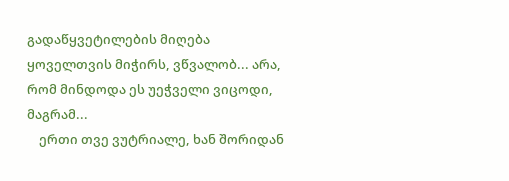გადაწყვეტილების მიღება ყოველთვის მიჭირს, ვწვალობ... არა, რომ მინდოდა ეს უეჭველი ვიცოდი, მაგრამ...
    ერთი თვე ვუტრიალე, ხან შორიდან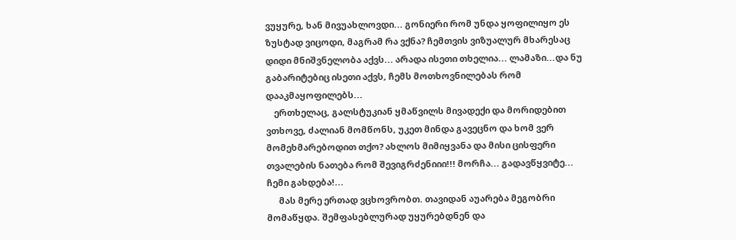ვუყურე, ხან მივუახლოვდი... გონიერი რომ უნდა ყოფილიყო ეს ზუსტად ვიცოდი, მაგრამ რა ვქნა? ჩემთვის ვიზუალურ მხარესაც დიდი მნიშვნელობა აქვს... არადა ისეთი თხელია... ლამაზი...და ნუ გაბარიტებიც ისეთი აქვს, ჩემს მოთხოვნილებას რომ დააკმაყოფილებს...
    ერთხელაც, გალსტუკიან ყმაწვილს მივადექი და მორიდებით ვთხოვე, ძალიან მომწონს, უკეთ მინდა გავეცნო და ხომ ვერ მომეხმარებოდით თქო? ახლოს მიმიყვანა და მისი ცისფერი თვალების ნათება რომ შევიგრძენიიი!!! მორჩა... გადავწყვიტე... ჩემი გახდება!...
      მას მერე ერთად ვცხოვრობთ. თავიდან აუარება მეგობრი მომაწყდა. შემფასებლურად უყურებდნენ და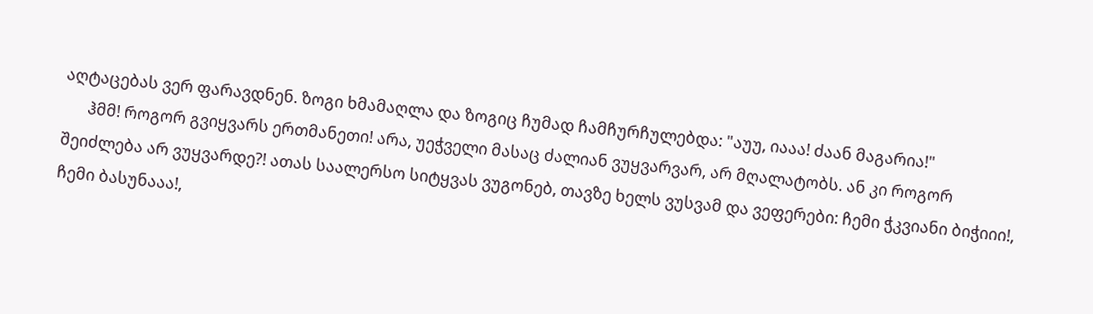აღტაცებას ვერ ფარავდნენ. ზოგი ხმამაღლა და ზოგიც ჩუმად ჩამჩურჩულებდა: "აუუ, იააა! ძაან მაგარია!"
      ჰმმ! როგორ გვიყვარს ერთმანეთი! არა, უეჭველი მასაც ძალიან ვუყვარვარ, არ მღალატობს. ან კი როგორ შეიძლება არ ვუყვარდე?! ათას საალერსო სიტყვას ვუგონებ, თავზე ხელს ვუსვამ და ვეფერები: ჩემი ჭკვიანი ბიჭიიი!, ჩემი ბასუნააა!,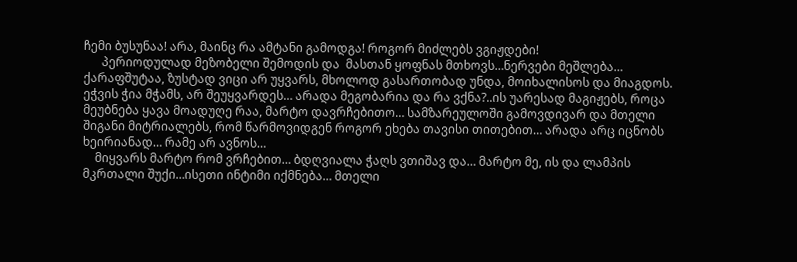ჩემი ბუსუნაა! არა, მაინც რა ამტანი გამოდგა! როგორ მიძლებს ვგიჟდები!
      პერიოდულად მეზობელი შემოდის და  მასთან ყოფნას მთხოვს…ნერვები მეშლება… ქარაფშუტაა, ზუსტად ვიცი არ უყვარს, მხოლოდ გასართობად უნდა, მოიხალისოს და მიაგდოს. ეჭვის ჭია მჭამს, არ შეუყვარდეს… არადა მეგობარია და რა ვქნა?..ის უარესად მაგიჟებს, როცა მეუბნება ყავა მოადუღე რაა, მარტო დავრჩებითო… სამზარეულოში გამოვდივარ და მთელი შიგანი მიტრიალებს, რომ წარმოვიდგენ როგორ ეხება თავისი თითებით… არადა არც იცნობს ხეირიანად… რამე არ ავნოს…
    მიყვარს მარტო რომ ვრჩებით… ბდღვიალა ჭაღს ვთიშავ და… მარტო მე, ის და ლამპის მკრთალი შუქი…ისეთი ინტიმი იქმნება… მთელი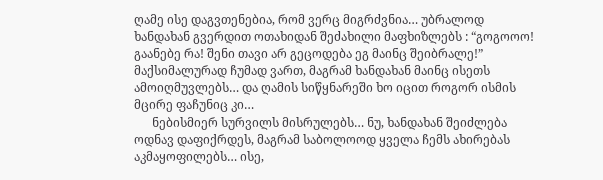ღამე ისე დაგვთენებია, რომ ვერც მიგრძვნია… უბრალოდ ხანდახან გვერდით ოთახიდან შეძახილი მაფხიზლებს : “გოგოოო! გაანებე რა! შენი თავი არ გეცოდება ეგ მაინც შეიბრალე!” მაქსიმალურად ჩუმად ვართ, მაგრამ ხანდახან მაინც ისეთს ამოიღმუვლებს… და ღამის სიწყნარეში ხო იცით როგორ ისმის მცირე ფაჩუნიც კი…
      ნებისმიერ სურვილს მისრულებს… ნუ, ხანდახან შეიძლება ოდნავ დაფიქრდეს, მაგრამ საბოლოოდ ყველა ჩემს ახირებას აკმაყოფილებს… ისე,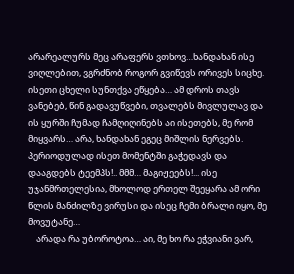არარეალურს მეც არაფერს ვთხოვ…ხანდახან ისე ვიღლებით, ვგრძნობ როგორ გვიწევს ორივეს სიცხე. ისეთი ცხელი სუნთქვა ეწყება… ამ დროს თავს ვანებებ, წინ გადავუწვები, თვალებს მივლულავ და ის ყურში ჩუმად ჩამღიღინებს აი ისეთებს, მე რომ მიყვარს… არა, ხანდახან ეგეც მიშლის ნერვებს. პერიოდულად ისეთ მომენტში გაჭედავს და დააგდებს ტეემპს!.. მმმ… მაგიჟეებს!... ისე უჯანმრთელესია, მხოლოდ ერთელ შეეყარა ამ ორი წლის მანძილზე ვირუსი და ისეც ჩემი ბრალი იყო, მე მოვუტანე…
    არადა რა უბოროტოა… აი, მე ხო რა ეჭვიანი ვარ,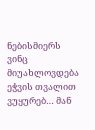ნებისმიერს ვინც მიუახლოვდება ეჭვის თვალით ვუყურებ… მან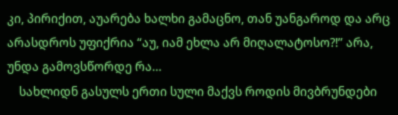კი, პირიქით, აუარება ხალხი გამაცნო, თან უანგაროდ და არც არასდროს უფიქრია “აუ, იამ ეხლა არ მიღალატოსო?!” არა, უნდა გამოვსწორდე რა…
    სახლიდნ გასულს ერთი სული მაქვს როდის მივბრუნდები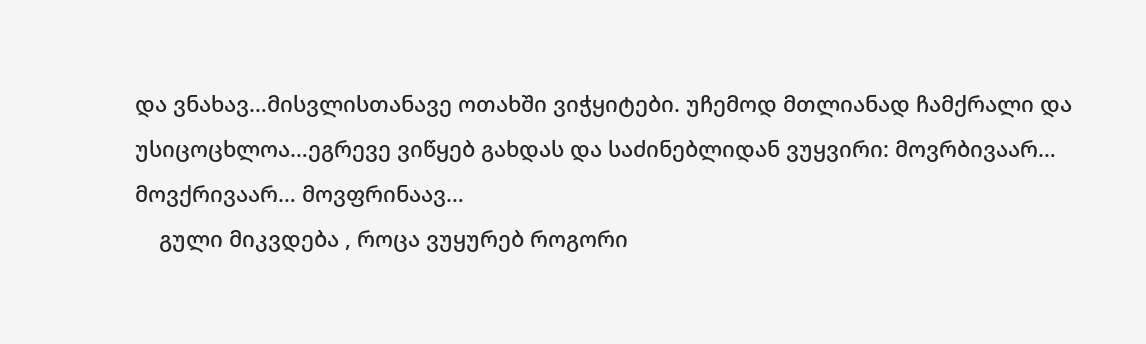და ვნახავ…მისვლისთანავე ოთახში ვიჭყიტები. უჩემოდ მთლიანად ჩამქრალი და უსიცოცხლოა…ეგრევე ვიწყებ გახდას და საძინებლიდან ვუყვირი: მოვრბივაარ… მოვქრივაარ… მოვფრინაავ…
    გული მიკვდება , როცა ვუყურებ როგორი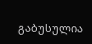გაბუსულია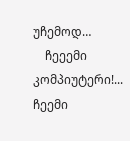უჩემოდ…
    ჩეეემი კომპიუტერი!... ჩეემი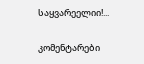საყვარეელიი!...

კომენტარები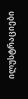ილუსტრაციები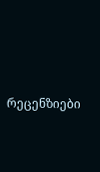რეცენზიები